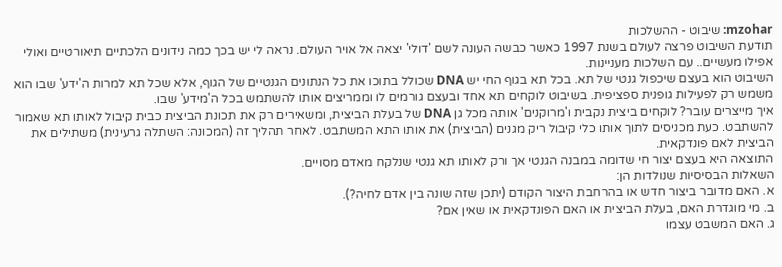mzohar: שיבוט - ההשלכות
תודעת השיבוט פרצה לעולם בשנת 1997 כאשר כבשה העונה לשם 'דולי' יצאה אל אויר העולם. נראה לי יש בכך כמה נידונים הלכתיים תיאורטיים ואולי אפילו מעשיים.. עם השלכות מעניינות.
השיבוט הוא בעצם שיכפול גנטי של תא. בכל תא בגוף החי יש DNA שכולל בתוכו את כל הנתונים הגנטיים של הגוף, אלא שכל תא למרות ה'ידע' שבו הוא משמש רק לפעילות גופנית ספציפית. בשיבוט לוקחים תא אחד ובעצם גורמים לו וממריצים אותו להשתמש בכל ה'מידע' שבו.
איך מייצרים עובר? לוקחים ביצית נקבית ו'מרוקנים' אותה מכל גן DNA של בעלת הביצית, ומשאירים רק את תכונת הביצית כבית קיבול לאותו תא שאמור להשתבט. כעת מכניסים לתוך אותו כלי קיבול ריק מגנים (הביצית) את אותו התא המשתבט. לאחר תהליך זה (המכונה: השתלה גרעינית) משתילים את הביצית לאם פונדקאית.
התוצאה היא בעצם יצור חי שדומה במבנה הגנטי אך ורק לאותו תא גנטי שנלקח מאדם מסויים.
השאלות הבסיסיות שנולדות הן:
א. האם מדובר ביצור חדש או בהרחבת היצור הקודם (יתכן שזה שונה בין אדם לחיה?).
ב. מי מוגדרת האם, בעלת הביצית או האם הפונדקאית או שאין אם?
ג. האם המשבט עצמו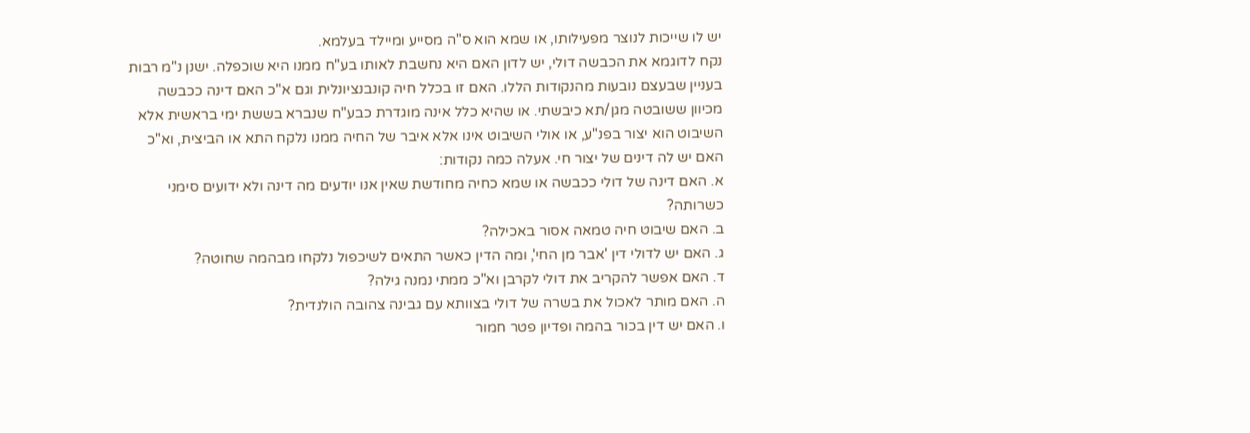יש לו שייכות לנוצר מפעילותו, או שמא הוא ס"ה מסייע ומיילד בעלמא.
נקח לדוגמא את הכבשה דולי, יש לדון האם היא נחשבת לאותו בע"ח ממנו היא שוכפלה. ישנן נ"מ רבות בעניין שבעצם נובעות מהנקודות הללו. האם זו בכלל חיה קונבנציונלית וגם א"כ האם דינה ככבשה מכיוון ששובטה מגן/תא כיבשתי. או שהיא כלל אינה מוגדרת כבע"ח שנברא בששת ימי בראשית אלא השיבוט הוא יצור בפנ"ע, או אולי השיבוט אינו אלא איבר של החיה ממנו נלקח התא או הביצית, וא"כ האם יש לה דינים של יצור חי. אעלה כמה נקודות:
א. האם דינה של דולי ככבשה או שמא כחיה מחודשת שאין אנו יודעים מה דינה ולא ידועים סימני כשרותה?
ב. האם שיבוט חיה טמאה אסור באכילה?
ג. האם יש לדולי דין 'אבר מן החי', ומה הדין כאשר התאים לשיכפול נלקחו מבהמה שחוטה?
ד. האם אפשר להקריב את דולי לקרבן וא"כ ממתי נמנה גילה?
ה. האם מותר לאכול את בשרה של דולי בצוותא עם גבינה צהובה הולנדית?
ו. האם יש דין בכור בהמה ופדיון פטר חמור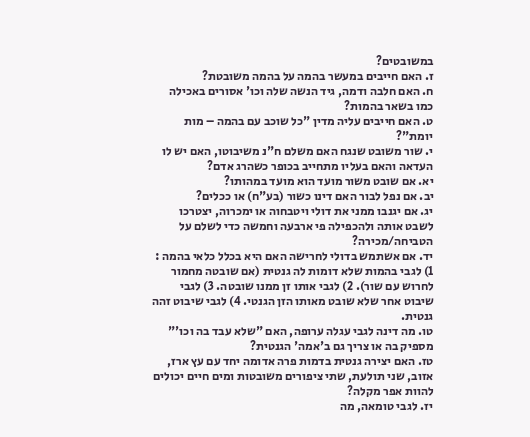במשובטים?
ז. האם חייבים במעשר בהמה על בהמה משובטת?
ח. האם חלבה ודמה, גיד הנשה שלה וכו' אסורים באכילה כמו בשאר בהמות?
ט. האם חייבים עליה מדין "כל שוכב עם בהמה – מות יומת"?
י. שור משובט שנגח האם משלם ח"נ משיבוטו, האם יש לו העדאה והאם בעליו מתחייב בכופר כשהרג אדם?
יא. אם שובט משור מועד הוא מועד במהותו?
יב. אם נפל לבור האם דינו כשור (בע"ח) או ככלים?
יג. אם יגנבו ממני את דולי ויטבחוה או ימכרוה, יצטרכו לשבט אותה ולהכפילה פי ארבעה וחמשה כדי לשלם על הטביחה/מכירה?
יד. אם אשתמש בדולי לחרישה האם היא בכלל כלאי בהמה : 1) לגבי בהמות שלא דומות לה גנטית (אם שובטה מחמור לחרוש עם שור). 2) לגבי אותו זן ממנו שובטה. 3) לגבי שיבוט אחר שלא שובט מאותו הזן הגנטי. 4) לגבי שיבוט זהה גנטית.
טו. מה דינה לגבי עגלה ערופה, האם "שלא עבד בה וכו'" מספיק בה או צריך גם ב'אמה' הגנטית?
טז. האם יצירה גנטית בדמות פרה אדומה יחד עם עץ ארז, אזוב, שני תולעת, שתי ציפורים משובטות ומים חיים יכולים להוות אפר מקלה?
יז. לגבי טומאה, מה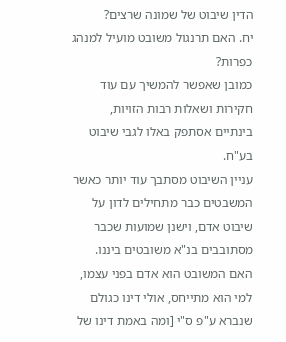הדין שיבוט של שמונה שרצים?
יח. האם תרנגול משובט מועיל למנהג כפרות?
כמובן שאפשר להמשיך עם עוד חקירות ושאלות רבות הזויות, בינתיים אסתפק באלו לגבי שיבוט בע"ח.
עניין השיבוט מסתבך עוד יותר כאשר המשבטים כבר מתחילים לדון על שיבוט אדם, וישנן שמועות שכבר מסתובבים בנ"א משובטים ביננו. האם המשובט הוא אדם בפני עצמו, למי הוא מתייחס, אולי דינו כגולם שנברא ע"פ ס"י [ומה באמת דינו של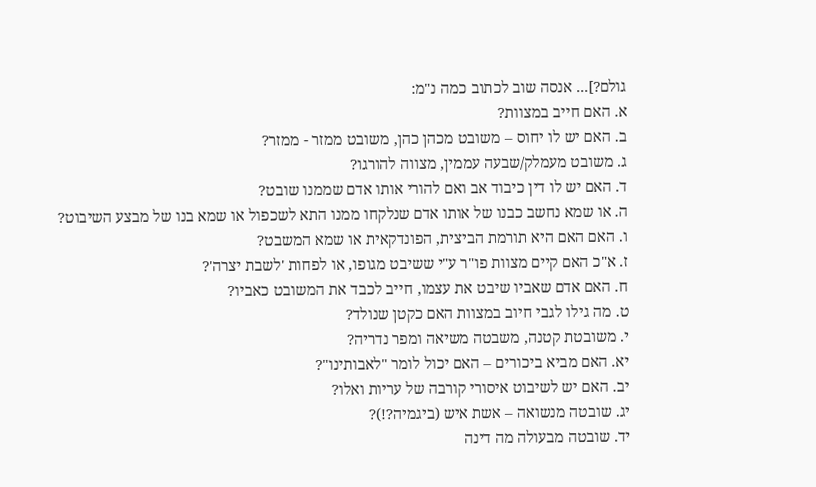גולם?]... אנסה שוב לכתוב כמה נ"מ:
א. האם חייב במצוות?
ב. האם יש לו יחוס – משובט מכהן כהן, משובט ממזר - ממזר?
ג. משובט מעמלק/שבעה עממין, מצווה להורגו?
ד. האם יש לו דין כיבוד אב ואם להורי אותו אדם שממנו שובט?
ה. או שמא נחשב כבנו של אותו אדם שנלקחו ממנו התא לשכפול או שמא בנו של מבצע השיבוט?
ו. האם האם היא תורמת הביצית, הפונדקאית או שמא המשבט?
ז. א"כ האם קיים מצוות פו"ר ע"י ששיבט מגופו, או לפחות 'לשבת יצרה'?
ח. האם אדם שאביו שיבט את עצמו, חייב לכבד את המשובט כאביו?
ט. מה גילו לגבי חיוב במצוות האם כקטן שנולד?
י. משובטת קטנה, משבטה משיאה ומפר נדריה?
יא. האם מביא ביכורים – האם יכול לומר "לאבותינו"?
יב. האם יש לשיבוט איסורי קורבה של עריות ואלו?
יג. שובטה מנשואה – אשת איש (ביגמיה?!)?
יד. שובטה מבעולה מה דינה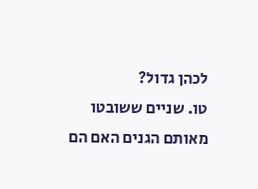לכהן גדול?
טו. שניים ששובטו מאותם הגנים האם הם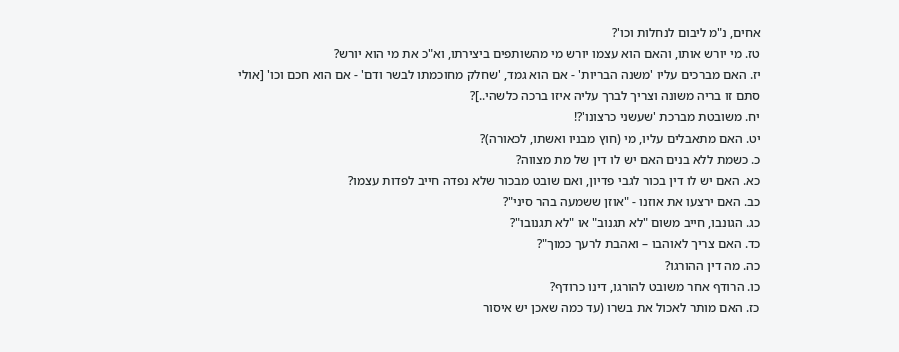אחים, נ"מ ליבום לנחלות וכו'?
טז. מי יורש אותו, והאם הוא עצמו יורש מי מהשותפים ביצירתו, וא"כ את מי הוא יורש?
יז. האם מברכים עליו 'משנה הבריות' - אם הוא גמד, 'שחלק מחוכמתו לבשר ודם' - אם הוא חכם וכו' [אולי סתם זו בריה משונה וצריך לברך עליה איזו ברכה כלשהי..]?
יח. משובטת מברכת 'שעשני כרצונו'?!
יט. האם מתאבלים עליו, מי (חוץ מבניו ואשתו, לכאורה)?
כ. כשמת ללא בנים האם יש לו דין של מת מצווה?
כא. האם יש לו דין בכור לגבי פדיון, ואם שובט מבכור שלא נפדה חייב לפדות עצמו?
כב. האם ירצעו את אוזנו - "אוזן ששמעה בהר סיני"?
כג. הגונבו, חייב משום "לא תגנוב" או "לא תגנובו"?
כד. האם צריך לאוהבו – ואהבת לרעך כמוך"?
כה. מה דין ההורגו?
כו. הרודף אחר משובט להורגו, דינו כרודף?
כז. האם מותר לאכול את בשרו (עד כמה שאכן יש איסור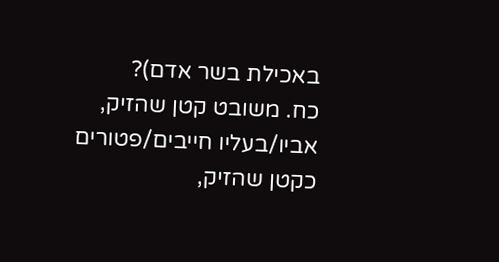באכילת בשר אדם)?
כח. משובט קטן שהזיק, אביו/בעליו חייבים/פטורים כקטן שהזיק,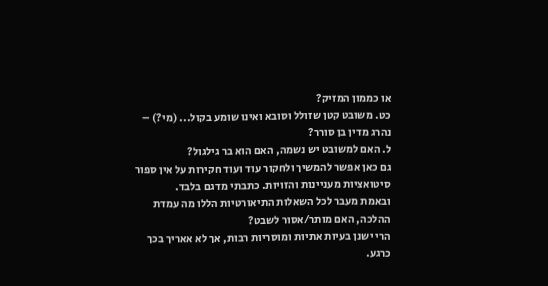או כממון המזיק?
כט. משובט קטן שזולל וסובא ואינו שומע בקול... (מי?) – נהרג מדין בן סורר?
ל. האם למשובט יש נשמה, האם הוא בר גילגול?
גם כאן אפשר להמשיך ולחקור עוד ועוד חקירות על אין ספור סיטואציות מעניינות והזויות. כתבתי מדגם בלבד.
ובאמת מעבר לכל השאלות התיאורטיות הללו מה עמדת ההלכה, האם מותר/אסור לשבט?
הרי ישנן בעיות אתיות ומוסריות רבות, אך לא אאריך בכך כרגע.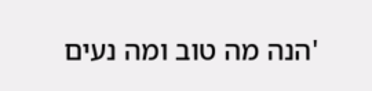'הנה מה טוב ומה נעים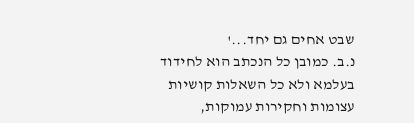שבט אחים גם יחד...'
נ.ב. כמובן כל הנכתב הוא לחידוד בעלמא ולא כל השאלות קושיות עצומות וחקירות עמוקות,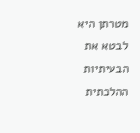מטרתן היא לבטא את הבעיתיות ההלכתית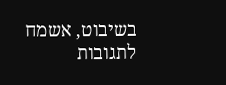בשיבוט, אשמח לתגובות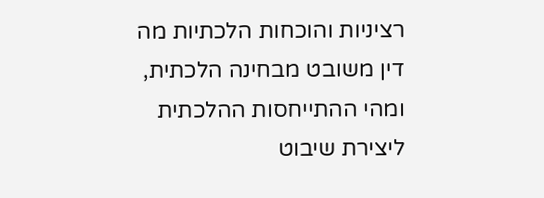רציניות והוכחות הלכתיות מה דין משובט מבחינה הלכתית, ומהי ההתייחסות ההלכתית ליצירת שיבוט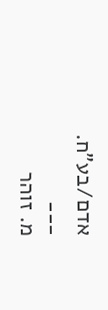אדם/בע"ח.
___
מ. זוהר